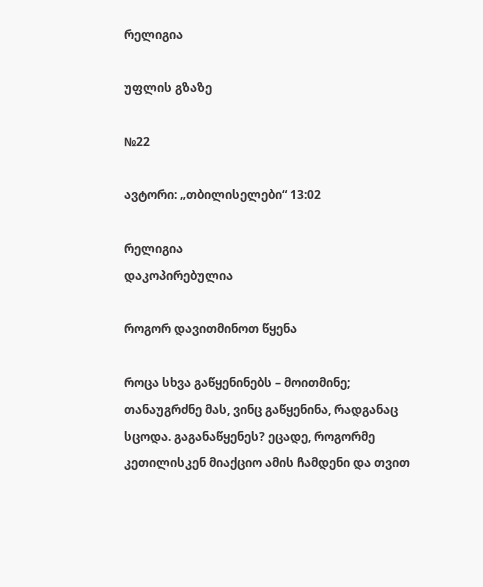რელიგია

უფლის გზაზე

№22

ავტორი: „თბილისელები“ 13:02

რელიგია
დაკოპირებულია

როგორ დავითმინოთ წყენა

როცა სხვა გაწყენინებს – მოითმინე; თანაუგრძნე მას, ვინც გაწყენინა, რადგანაც სცოდა. გაგანაწყენეს? ეცადე, როგორმე კეთილისკენ მიაქციო ამის ჩამდენი და თვით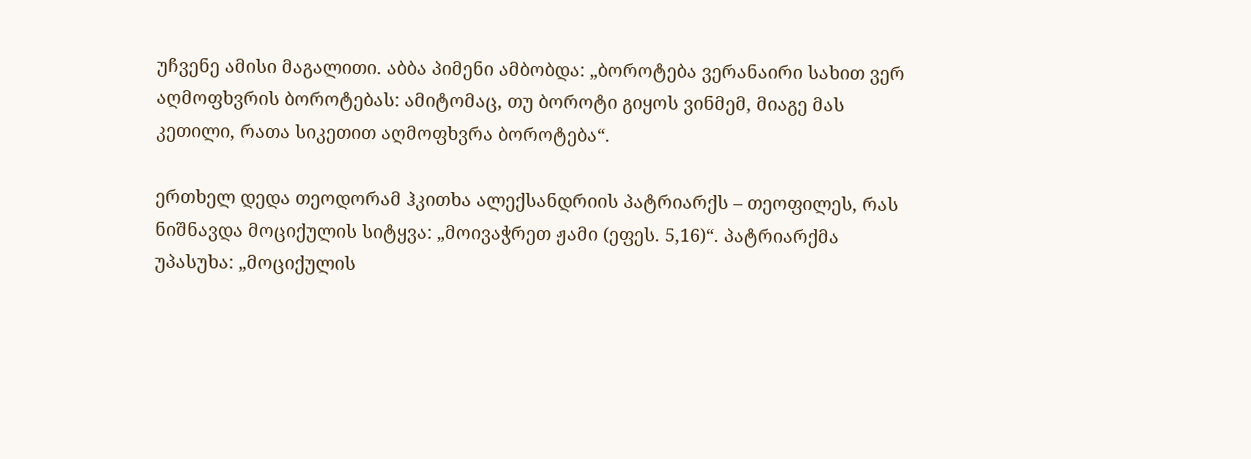უჩვენე ამისი მაგალითი. აბბა პიმენი ამბობდა: „ბოროტება ვერანაირი სახით ვერ აღმოფხვრის ბოროტებას: ამიტომაც, თუ ბოროტი გიყოს ვინმემ, მიაგე მას კეთილი, რათა სიკეთით აღმოფხვრა ბოროტება“.

ერთხელ დედა თეოდორამ ჰკითხა ალექსანდრიის პატრიარქს – თეოფილეს, რას ნიშნავდა მოციქულის სიტყვა: „მოივაჭრეთ ჟამი (ეფეს. 5,16)“. პატრიარქმა უპასუხა: „მოციქულის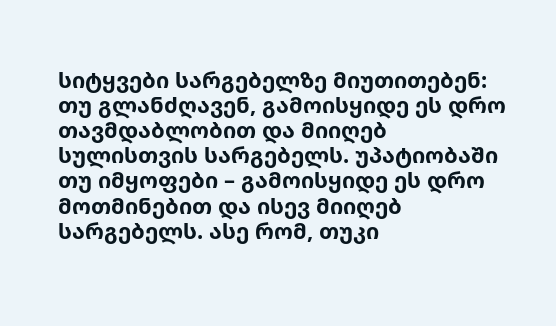სიტყვები სარგებელზე მიუთითებენ: თუ გლანძღავენ, გამოისყიდე ეს დრო თავმდაბლობით და მიიღებ სულისთვის სარგებელს. უპატიობაში თუ იმყოფები – გამოისყიდე ეს დრო მოთმინებით და ისევ მიიღებ სარგებელს. ასე რომ, თუკი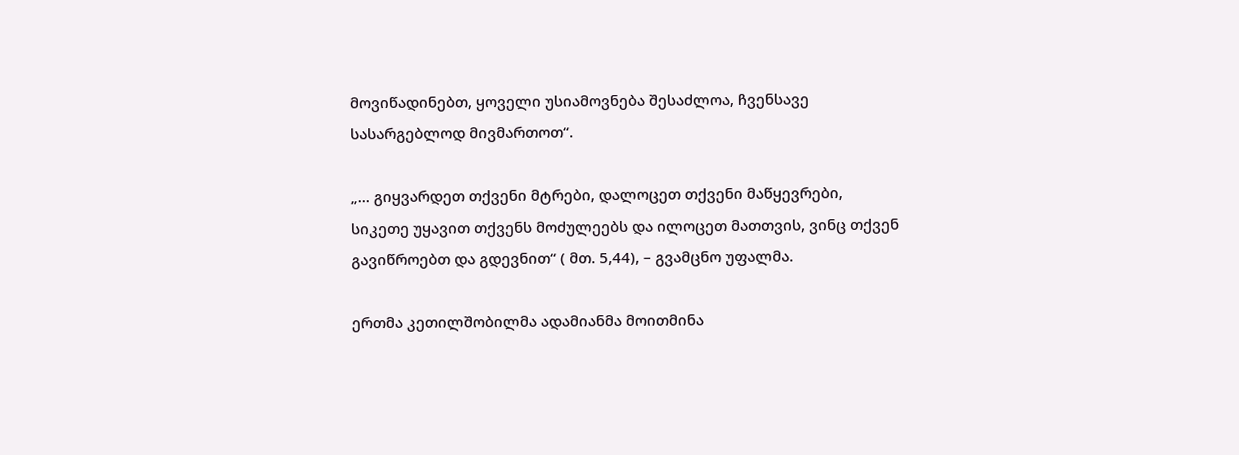მოვიწადინებთ, ყოველი უსიამოვნება შესაძლოა, ჩვენსავე სასარგებლოდ მივმართოთ“.

„... გიყვარდეთ თქვენი მტრები, დალოცეთ თქვენი მაწყევრები, სიკეთე უყავით თქვენს მოძულეებს და ილოცეთ მათთვის, ვინც თქვენ გავიწროებთ და გდევნით“ ( მთ. 5,44), – გვამცნო უფალმა.

ერთმა კეთილშობილმა ადამიანმა მოითმინა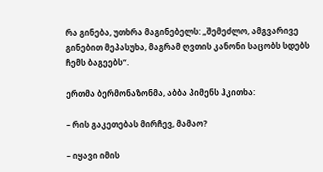რა გინება, უთხრა მაგინებელს: „შემეძლო, ამგვარივე გინებით მეპასუხა, მაგრამ ღვთის კანონი საცობს სდებს ჩემს ბაგეებს“.

ერთმა ბერმონაზონმა, აბბა პიმენს ჰკითხა:

– რის გაკეთებას მირჩევ, მამაო?

– იყავი იმის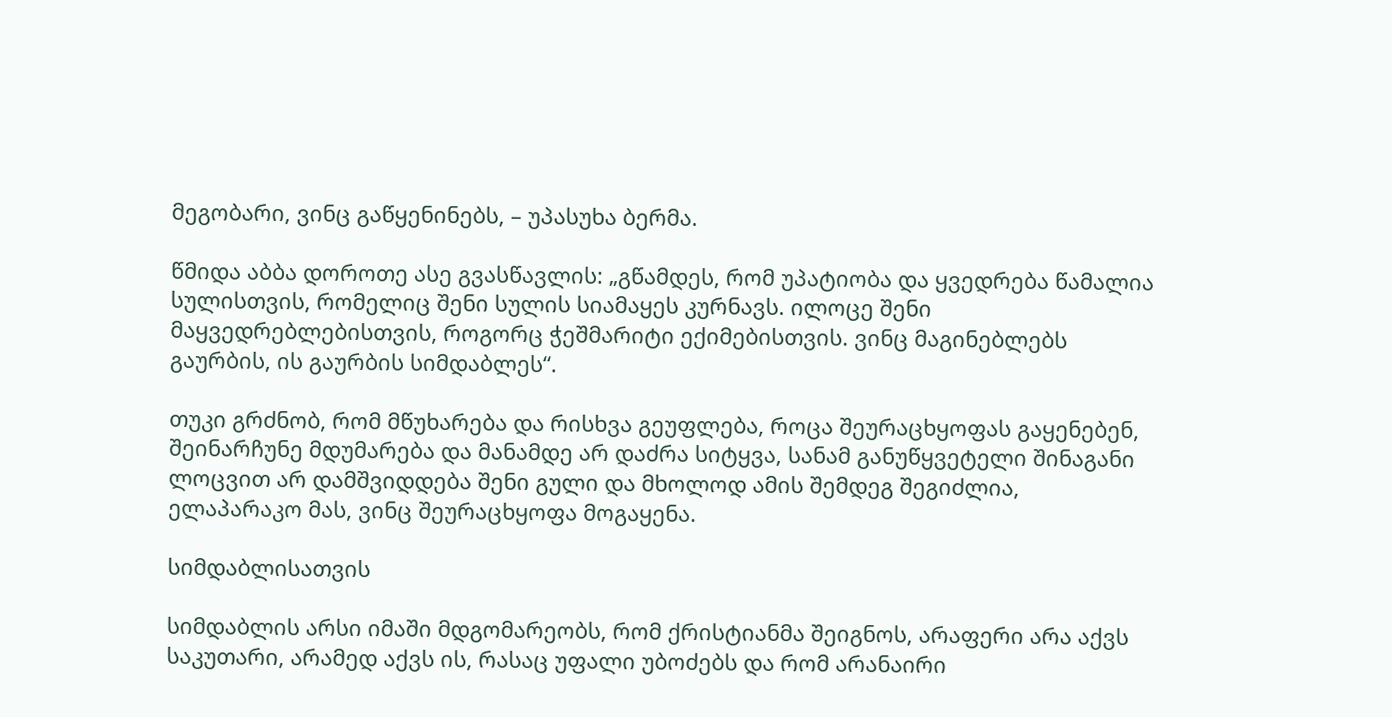მეგობარი, ვინც გაწყენინებს, – უპასუხა ბერმა.

წმიდა აბბა დოროთე ასე გვასწავლის: „გწამდეს, რომ უპატიობა და ყვედრება წამალია სულისთვის, რომელიც შენი სულის სიამაყეს კურნავს. ილოცე შენი მაყვედრებლებისთვის, როგორც ჭეშმარიტი ექიმებისთვის. ვინც მაგინებლებს გაურბის, ის გაურბის სიმდაბლეს“.

თუკი გრძნობ, რომ მწუხარება და რისხვა გეუფლება, როცა შეურაცხყოფას გაყენებენ, შეინარჩუნე მდუმარება და მანამდე არ დაძრა სიტყვა, სანამ განუწყვეტელი შინაგანი ლოცვით არ დამშვიდდება შენი გული და მხოლოდ ამის შემდეგ შეგიძლია, ელაპარაკო მას, ვინც შეურაცხყოფა მოგაყენა.

სიმდაბლისათვის

სიმდაბლის არსი იმაში მდგომარეობს, რომ ქრისტიანმა შეიგნოს, არაფერი არა აქვს საკუთარი, არამედ აქვს ის, რასაც უფალი უბოძებს და რომ არანაირი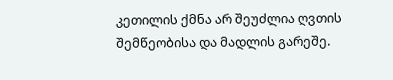კეთილის ქმნა არ შეუძლია ღვთის შემწეობისა და მადლის გარეშე.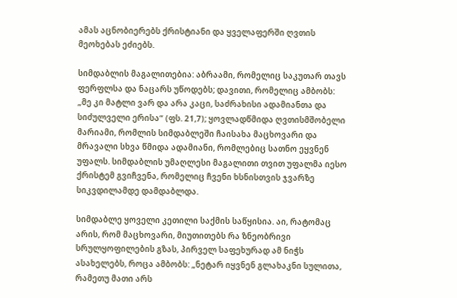ამას აცნობიერებს ქრისტიანი და ყველაფერში ღვთის მეოხებას ეძიებს.

სიმდაბლის მაგალითებია: აბრაამი, რომელიც საკუთარ თავს ფერფლსა და ნაცარს უწოდებს; დავითი, რომელიც ამბობს: „მე კი მატლი ვარ და არა კაცი, საძრახისი ადამიანთა და სიძულველი ერისა“ (ფს. 21,7); ყოვლადწმიდა ღვთისმშობელი მარიამი, რომლის სიმდაბლეში ჩაისახა მაცხოვარი და მრავალი სხვა წმიდა ადამიანი, რომლებიც სათნო ეყვნენ უფალს. სიმდაბლის უმაღლესი მაგალითი თვით უფალმა იესო ქრისტემ გვიჩვენა, რომელიც ჩვენი ხსნისთვის ჯვარზე სიკვდილამდე დამდაბლდა.

სიმდაბლე ყოველი კეთილი საქმის საწყისია. აი, რატომაც არის, რომ მაცხოვარი, მიუთითებს რა ზნეობრივი სრულყოფილების გზას, პირველ საფეხურად ამ ნიჭს ასახელებს, როცა ამბობს: „ნეტარ იყვნენ გლახაკნი სულითა, რამეთუ მათი არს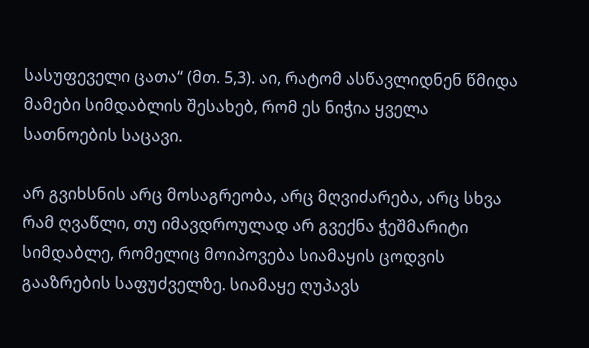სასუფეველი ცათა“ (მთ. 5,3). აი, რატომ ასწავლიდნენ წმიდა მამები სიმდაბლის შესახებ, რომ ეს ნიჭია ყველა სათნოების საცავი.

არ გვიხსნის არც მოსაგრეობა, არც მღვიძარება, არც სხვა რამ ღვაწლი, თუ იმავდროულად არ გვექნა ჭეშმარიტი სიმდაბლე, რომელიც მოიპოვება სიამაყის ცოდვის გააზრების საფუძველზე. სიამაყე ღუპავს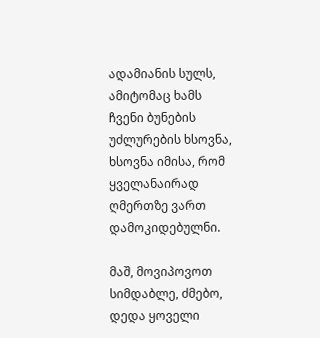ადამიანის სულს, ამიტომაც ხამს ჩვენი ბუნების უძლურების ხსოვნა, ხსოვნა იმისა, რომ ყველანაირად ღმერთზე ვართ დამოკიდებულნი.

მაშ, მოვიპოვოთ სიმდაბლე, ძმებო, დედა ყოველი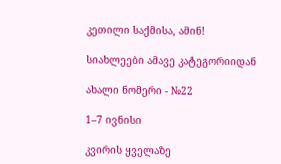კეთილი საქმისა, ამინ!

სიახლეები ამავე კატეგორიიდან

ახალი ნომერი - №22

1–7 ივნისი

კვირის ყველაზე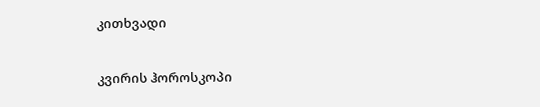კითხვადი

კვირის ჰოროსკოპი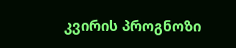კვირის პროგნოზი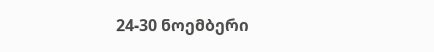24-30 ნოემბერი